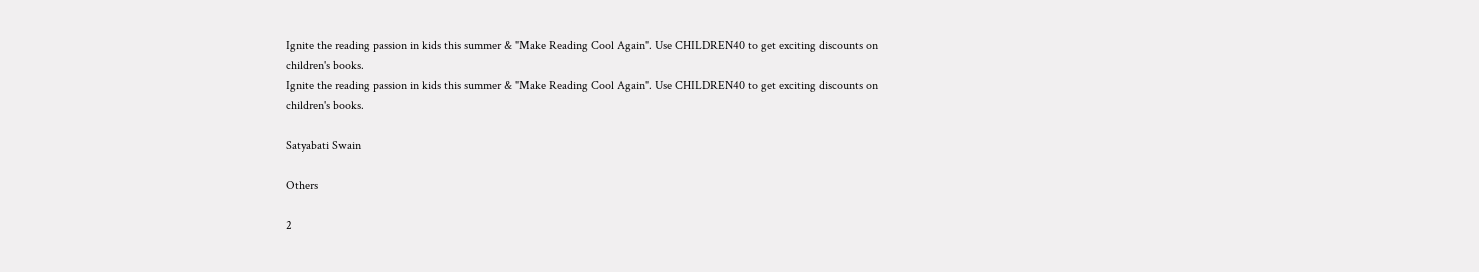Ignite the reading passion in kids this summer & "Make Reading Cool Again". Use CHILDREN40 to get exciting discounts on children's books.
Ignite the reading passion in kids this summer & "Make Reading Cool Again". Use CHILDREN40 to get exciting discounts on children's books.

Satyabati Swain

Others

2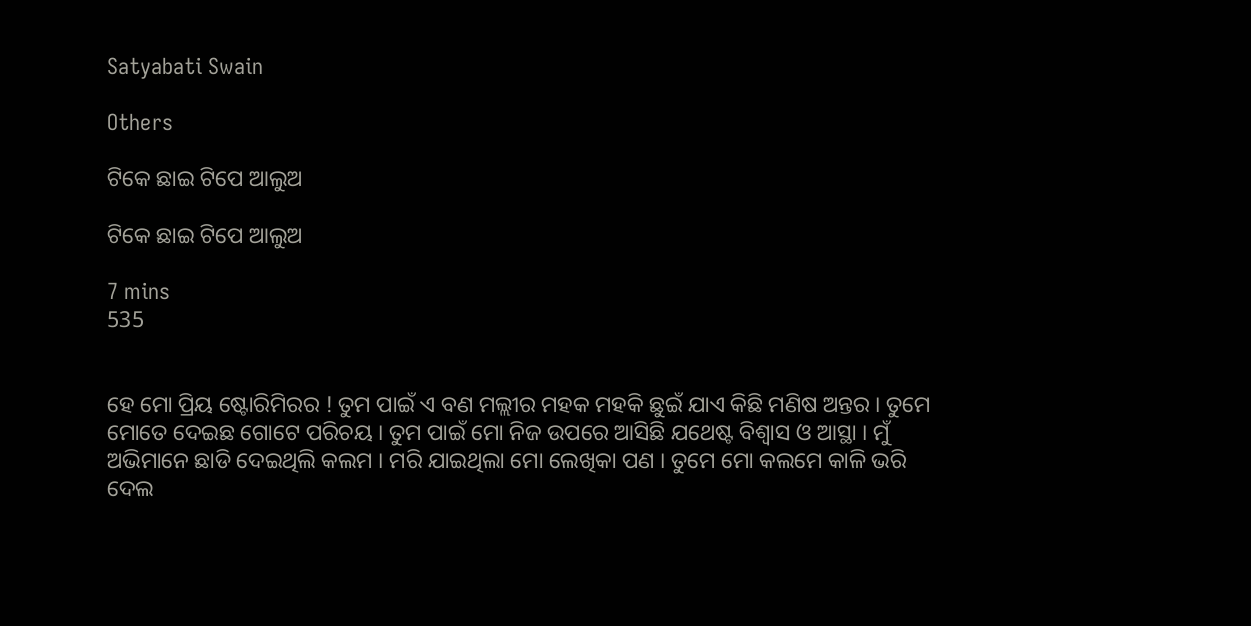Satyabati Swain

Others

ଟିକେ ଛାଇ ଟିପେ ଆଲୁଅ

ଟିକେ ଛାଇ ଟିପେ ଆଲୁଅ

7 mins
535


ହେ ମୋ ପ୍ରିୟ ଷ୍ଟୋରିମିରର ! ତୁମ ପାଇଁ ଏ ବଣ ମଲ୍ଲୀର ମହକ ମହକି ଛୁଇଁ ଯାଏ କିଛି ମଣିଷ ଅନ୍ତର । ତୁମେ ମୋତେ ଦେଇଛ ଗୋଟେ ପରିଚୟ । ତୁମ ପାଇଁ ମୋ ନିଜ ଉପରେ ଆସିଛି ଯଥେଷ୍ଟ ବିଶ୍ୱାସ ଓ ଆସ୍ଥା । ମୁଁ ଅଭିମାନେ ଛାଡି ଦେଇଥିଲି କଲମ । ମରି ଯାଇଥିଲା ମୋ ଲେଖିକା ପଣ । ତୁମେ ମୋ କଲମେ କାଳି ଭରି ଦେଲ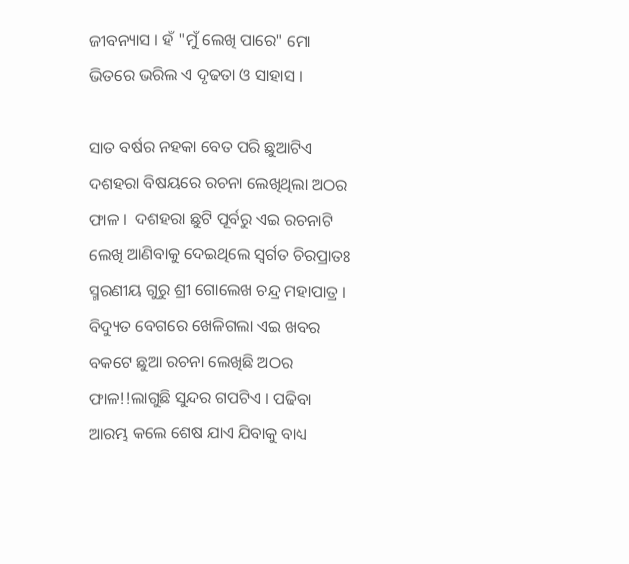ଜୀବନ୍ୟାସ । ହଁ "ମୁଁ ଲେଖି ପାରେ" ମୋ ଭିତରେ ଭରିଲ ଏ ଦୃଢତା ଓ ସାହାସ ।

ସାତ ବର୍ଷର ନହକା ବେତ ପରି ଛୁଆଟିଏ ଦଶହରା ବିଷୟରେ ରଚନା ଲେଖିଥିଲା ଅଠର ଫାଳ ।  ଦଶହରା ଛୁଟି ପୂର୍ବରୁ ଏଇ ରଚନାଟି ଲେଖି ଆଣିବାକୁ ଦେଇଥିଲେ ସ୍ୱର୍ଗତ ଚିରପ୍ରାତଃ ସ୍ମରଣୀୟ ଗୁରୁ ଶ୍ରୀ ଗୋଲେଖ ଚନ୍ଦ୍ର ମହାପାତ୍ର ।  ବିଦ୍ୟୁତ ବେଗରେ ଖେଳିଗଲା ଏଇ ଖବର ବକଟେ ଛୁଆ ରଚନା ଲେଖିଛି ଅଠର ଫାଳ!!ଲାଗୁଛି ସୁନ୍ଦର ଗପଟିଏ । ପଢିବା ଆରମ୍ଭ କଲେ ଶେଷ ଯାଏ ଯିବାକୁ ବାଧ୍ୟ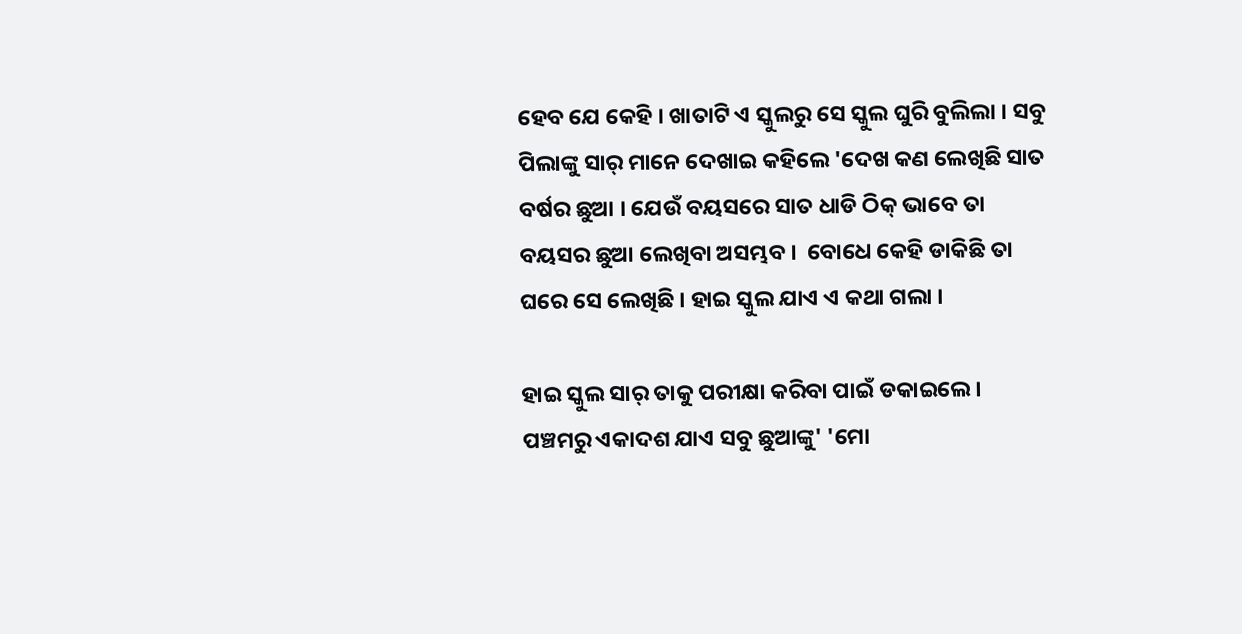ହେବ ଯେ କେହି । ଖାତାଟି ଏ ସ୍କୁଲରୁ ସେ ସ୍କୁଲ ଘୁରି ବୁଲିଲା । ସବୁ ପିଲାଙ୍କୁ ସାର୍ ମାନେ ଦେଖାଇ କହିଲେ 'ଦେଖ କଣ ଲେଖିଛି ସାତ ବର୍ଷର ଛୁଆ । ଯେଉଁ ବୟସରେ ସାତ ଧାଡି ଠିକ୍ ଭାବେ ତା ବୟସର ଛୁଆ ଲେଖିବା ଅସମ୍ଭବ ।  ବୋଧେ କେହି ଡାକିଛି ତା ଘରେ ସେ ଲେଖିଛି । ହାଇ ସ୍କୁଲ ଯାଏ ଏ କଥା ଗଲା ।

ହାଇ ସ୍କୁଲ ସାର୍ ତାକୁ ପରୀକ୍ଷା କରିବା ପାଇଁ ଡକାଇଲେ । ପଞ୍ଚମରୁ ଏକାଦଶ ଯାଏ ସବୁ ଛୁଆଙ୍କୁ' 'ମୋ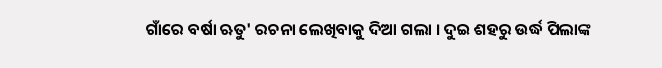ଗାଁରେ ବର୍ଷା ଋତୁ' ରଚନା ଲେଖିବାକୁ ଦିଆ ଗଲା । ଦୁଇ ଶହରୁ ଉର୍ଦ୍ଧ ପିଲାଙ୍କ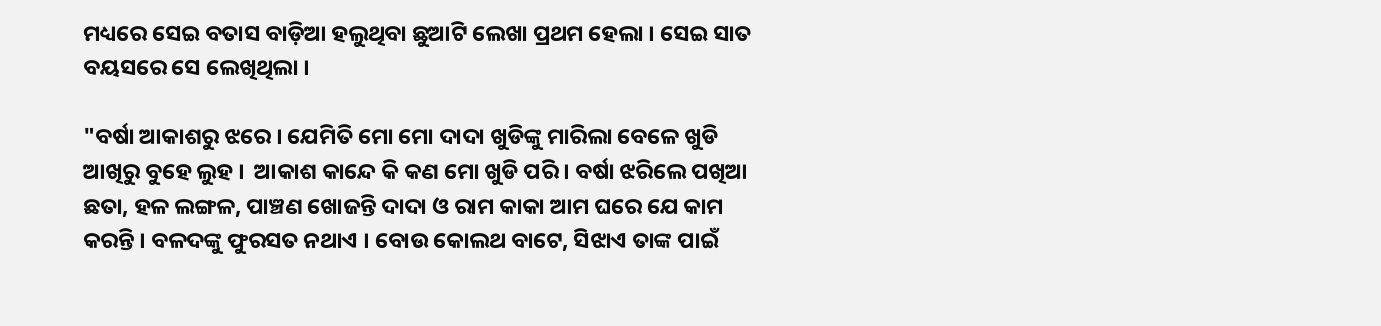ମଧ୍ୟରେ ସେଇ ବତାସ ବାଡ଼ିଆ ହଲୁଥିବା ଛୁଆଟି ଲେଖା ପ୍ରଥମ ହେଲା । ସେଇ ସାତ ବୟସରେ ସେ ଲେଖିଥିଲା ।

"ବର୍ଷା ଆକାଶରୁ ଝରେ । ଯେମିତି ମୋ ମୋ ଦାଦା ଖୁଡିଙ୍କୁ ମାରିଲା ବେଳେ ଖୁଡି ଆଖିରୁ ବୁହେ ଲୁହ ।  ଆକାଶ କାନ୍ଦେ କି କଣ ମୋ ଖୁଡି ପରି । ବର୍ଷା ଝରିଲେ ପଖିଆ ଛତା, ହଳ ଲଙ୍ଗଳ, ପାଞ୍ଚଣ ଖୋଜନ୍ତି ଦାଦା ଓ ରାମ କାକା ଆମ ଘରେ ଯେ କାମ କରନ୍ତି । ବଳଦଙ୍କୁ ଫୁରସତ ନଥାଏ । ବୋଉ କୋଲଥ ବାଟେ, ସିଝାଏ ତାଙ୍କ ପାଇଁ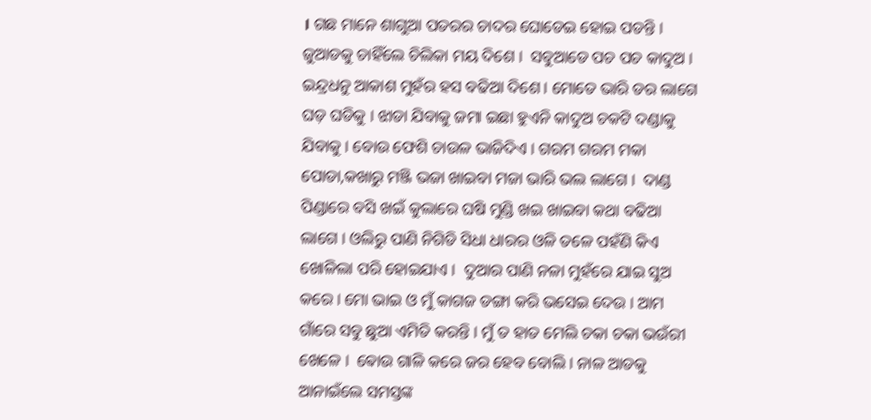। ଗଛ ମାନେ ଶାଗୁଆ ପତରର ଚାଦର ଘୋଡେଇ ହୋଇ ପଡନ୍ତି । ଜୁଆଡକୁ ଚାହିଁଲେ ଚିଲିକା ମୟ ଦିଶେ ।  ସବୁଆଡେ ପଚ ପଚ କାଦୁଅ । ଇନ୍ଦ୍ରଧନୁ ଆକାଶ ମୁହଁର ହସ ବଢିଆ ଦିଶେ । ମୋତେ ଭାରି ଡର ଲାଗେ ଘଡ଼ ଘଡିକୁ । ଝାଡା ଯିବାକୁ ଜମା ଇଛା ହୁଏନି କାଦୁଅ ଚକଟି ଦଣ୍ଡାକୁ ଯିବାକୁ । ବୋଉ ଫେଶି ଚାଉଳ ଭାଜିଦିଏ । ଗରମ ଗରମ ମକା ପୋଡା,କଖାରୁ ମଞ୍ଜି ଭଜା ଖାଇବା ମଜା ଭାରି ଭଲ ଲାଗେ ।  ଦାଣ୍ଡ ପିଣ୍ଡାରେ ବସି ଖଇଁ କୁଲାରେ ଘଷି ମୁଣ୍ଡି ଖଇ ଖାଇବା କଥା ବଢିଆ ଲାଗେ । ଓଲିରୁ ପାଣି ନିଗିଡି ସିଧା ଧାରର ଓଳି ତଳେ ପହଁଣି କିଏ ଖୋଳିଲା ପରି ହୋଇଯାଏ ।  ଦୁଆର ପାଣି ନଳା ମୁହଁରେ ଯାଇ ସୁଅ କରେ । ମୋ ଭାଇ ଓ ମୁଁ କାଗଜ ଡଙ୍ଗା କରି ଭସେଇ ଦେଉ । ଆମ ଗାଁରେ ସବୁ ଛୁଆ ଏମିତି କରନ୍ତି । ମୁଁ ତ ହାତ ମେଲି ଚକା ଚକା ଭଉଁରୀ ଖେଳେ ।  ଵୋଉ ଗାଳି କରେ ଜର ହେବ ବୋଲି । ନାଳ ଆଡକୁ ଆନାଇଁଲେ ସମସ୍ତଙ୍କ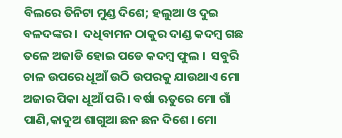ବିଲରେ ତିନିଟା ମୁଣ୍ଡ ଦିଶେ; ହଲୁଆ ଓ ଦୁଇ ବଳଦଙ୍କର ।  ଦଧିବାମନ ଠାକୁର ଦାଣ୍ଡ କଦମ୍ବ ଗଛ ତଳେ ଅଜାଡି ହୋଇ ପଡେ କଦମ୍ବ ଫୁଲ ।  ସବୁରି ଚାଳ ଉପରେ ଧୂଆଁ ଉଠି ଉପରକୁ ଯାଉଥାଏ ମୋ ଅଜାର ପିକା ଧୂଆଁ ପରି । ବର୍ଷା ଋତୁରେ ମୋ ଗାଁ ପାଣି,କାଦୁଅ ଶାଗୁଆ ଛନ ଛନ ଦିଶେ । ମୋ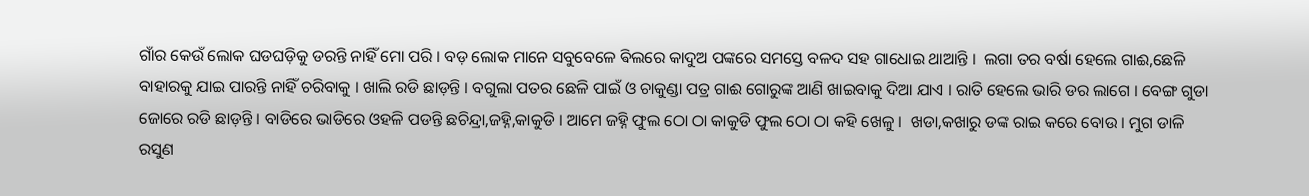ଗାଁର କେଉଁ ଲୋକ ଘଡଘଡ଼ିକୁ ଡରନ୍ତି ନାହିଁ ମୋ ପରି । ବଡ଼ ଲୋକ ମାନେ ସବୁବେଳେ ଵିଲରେ କାଦୁଅ ପଙ୍କରେ ସମସ୍ତେ ବଳଦ ସହ ଗାଧୋଇ ଥାଆନ୍ତି ।  ଲଗା ତର ବର୍ଷା ହେଲେ ଗାଈ,ଛେଳି ବାହାରକୁ ଯାଇ ପାରନ୍ତି ନାହିଁ ଚରିବାକୁ । ଖାଲି ରଡି ଛାଡ଼ନ୍ତି । ବଗୁଲା ପତର ଛେଳି ପାଇଁ ଓ ଚାକୁଣ୍ଡା ପତ୍ର ଗାଈ ଗୋରୁଙ୍କ ଆଣି ଖାଇବାକୁ ଦିଆ ଯାଏ । ରାତି ହେଲେ ଭାରି ଡର ଲାଗେ । ବେଙ୍ଗ ଗୁଡା ଜୋରେ ରଡି ଛାଡ଼ନ୍ତି । ବାଡିରେ ଭାଡିରେ ଓହଳି ପଡନ୍ତି ଛଚିନ୍ଦ୍ରା,ଜହ୍ନି,କାକୁଡି । ଆମେ ଜହ୍ନି ଫୁଲ ଠୋ ଠା କାକୁଡି ଫୁଲ ଠୋ ଠା କହି ଖେଳୁ ।  ଖଡା,କଖାରୁ ଡଙ୍କ ରାଇ କରେ ବୋଉ । ମୁଗ ଡାଳି ରସୁଣ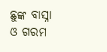ଛୁଙ୍କ ବାସ୍ନା ଓ ଗରମ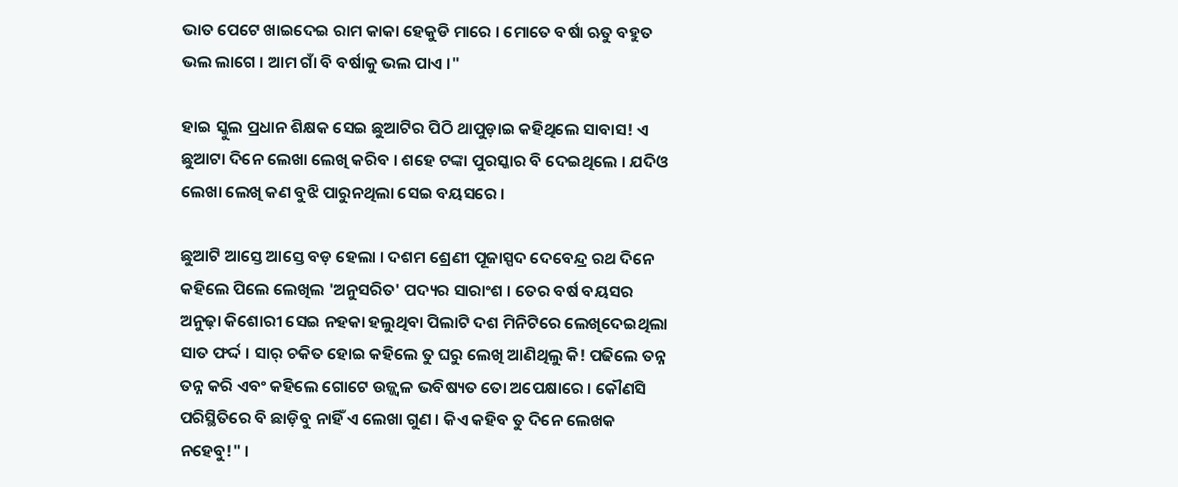ଭାତ ପେଟେ ଖାଇଦେଇ ରାମ କାକା ହେକୁଡି ମାରେ । ମୋତେ ବର୍ଷା ଋତୁ ବହୁତ ଭଲ ଲାଗେ । ଆମ ଗାଁ ବି ବର୍ଷାକୁ ଭଲ ପାଏ ।"

ହାଇ ସ୍କୁଲ ପ୍ରଧାନ ଶିକ୍ଷକ ସେଇ ଛୁଆଟିର ପିଠି ଥାପୁଡ଼ାଇ କହିଥିଲେ ସାବାସ! ଏ ଛୁଆଟା ଦିନେ ଲେଖା ଲେଖି କରିବ । ଶହେ ଟଙ୍କା ପୁରସ୍କାର ବି ଦେଇଥିଲେ । ଯଦିଓ ଲେଖା ଲେଖି କଣ ବୁଝି ପାରୁନଥିଲା ସେଇ ବୟସରେ ।

ଛୁଆଟି ଆସ୍ତେ ଆସ୍ତେ ବଡ଼ ହେଲା । ଦଶମ ଶ୍ରେଣୀ ପୂଜାସ୍ପଦ ଦେବେନ୍ଦ୍ର ରଥ ଦିନେ କହିଲେ ପିଲେ ଲେଖିଲ 'ଅନୁସରିତ' ପଦ୍ୟର ସାରାଂଶ । ତେର ବର୍ଷ ବୟସର ଅନୁଢ଼ା କିଶୋରୀ ସେଇ ନହକା ହଲୁଥିବା ପିଲାଟି ଦଶ ମିନିଟିରେ ଲେଖିଦେଇଥିଲା ସାତ ଫର୍ଦ୍ଦ । ସାର୍ ଚକିତ ହୋଇ କହିଲେ ତୁ ଘରୁ ଲେଖି ଆଣିଥିଲୁ କି! ପଢିଲେ ତନ୍ନ ତନ୍ନ କରି ଏବଂ କହିଲେ ଗୋଟେ ଉଜ୍ଜ୍ୱଳ ଭବିଷ୍ୟତ ତୋ ଅପେକ୍ଷାରେ । କୌଣସି ପରିସ୍ଥିତିରେ ବି ଛାଡ଼ିବୁ ନାହିଁ ଏ ଲେଖା ଗୁଣ । କିଏ କହିବ ତୁ ଦିନେ ଲେଖକ ନହେବୁ!" ।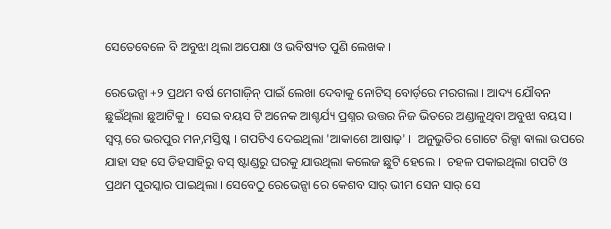ସେତେବେଳେ ବି ଅବୁଝା ଥିଲା ଅପେକ୍ଷା ଓ ଭବିଷ୍ୟତ ପୁଣି ଲେଖକ ।

ରେଭେନ୍ସା +୨ ପ୍ରଥମ ବର୍ଷ ମେଗାଜ଼ିନ୍ ପାଇଁ ଲେଖା ଦେବାକୁ ନୋଟିସ୍ ବୋର୍ଡ଼ରେ ମରଗଲା । ଆଦ୍ୟ ଯୌବନ ଛୁଇଁଥିଲା ଛୁଆଟିକୁ ।  ସେଇ ବୟସ ଟି ଅନେକ ଆଶ୍ଚର୍ଯ୍ୟ ପ୍ରଶ୍ନର ଉତ୍ତର ନିଜ ଭିତରେ ଅଣ୍ଡାଳୁଥିବା ଅବୁଝା ବୟସ ।  ସ୍ୱପ୍ନ ରେ ଭରପୁର ମନ,ମସ୍ତିଷ୍କ । ଗପଟିଏ ଦେଇଥିଲା 'ଆକାଶେ ଆଷାଢ଼' ।  ଅନୁଭୁତିର ଗୋଟେ ରିକ୍ସା ଵାଲା ଉପରେ ଯାହା ସହ ସେ ଡିହସାହିରୁ ବସ୍ ଷ୍ଟାଣ୍ଡରୁ ଘରକୁ ଯାଉଥିଲା କଲେଜ ଛୁଟି ହେଲେ ।  ଚହଳ ପକାଇଥିଲା ଗପଟି ଓ ପ୍ରଥମ ପୁରସ୍କାର ପାଇଥିଲା । ସେବେଠୁ ରେଭେନ୍ସା ରେ କେଶବ ସାର୍ ଭୀମ ସେନ ସାର୍ ସେ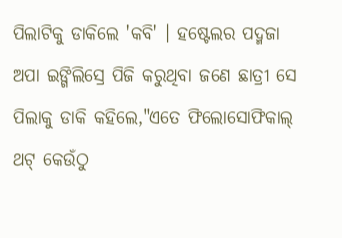ପିଲାଟିକୁ ଡାକିଲେ 'କବି' । ହଷ୍ଟେଲର ପଦ୍ମଜା ଅପା ଇଙ୍ଗିଲିସ୍ରେ ପିଜି କରୁଥିବା ଜଣେ ଛାତ୍ରୀ ସେ ପିଲାକୁ ଡାକି କହିଲେ,"ଏତେ ଫିଲୋସୋଫିକାଲ୍ ଥଟ୍ କେଉଁଠୁ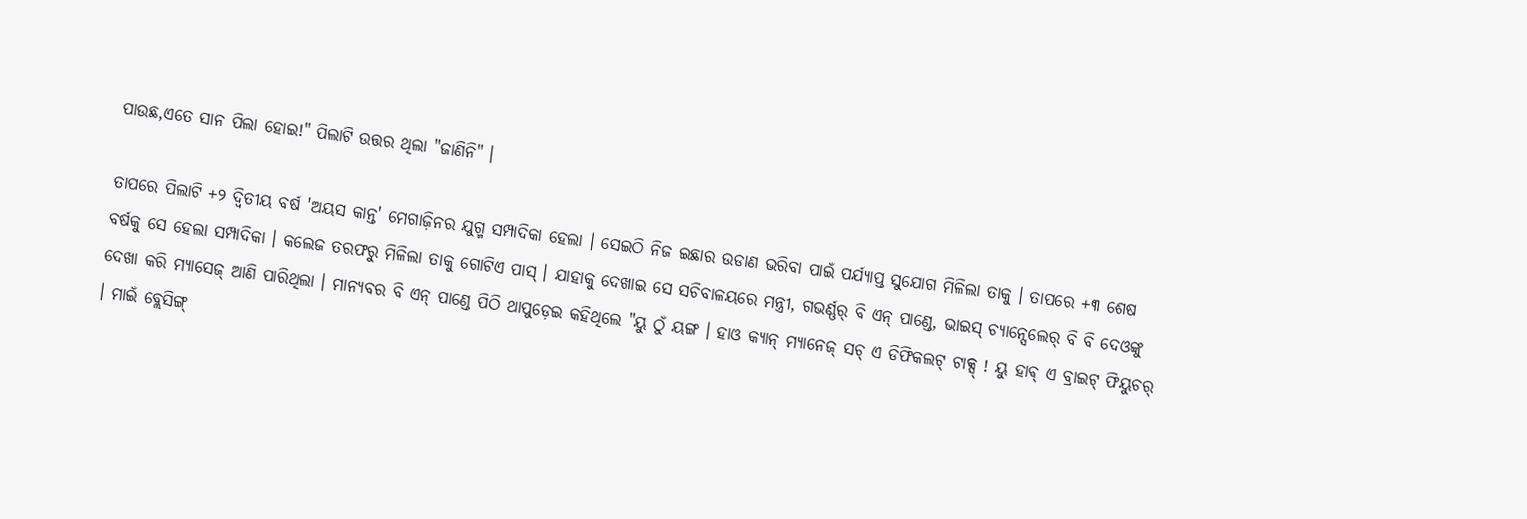ପାଉଛ,ଏତେ ସାନ ପିଲା ହୋଇ!" ପିଲାଟି ଉତ୍ତର ଥିଲା "ଜାଣିନି" ।

ତାପରେ ପିଲାଟି +୨ ଦ୍ୱିତୀୟ ବର୍ଷ 'ଅୟସ କାନ୍ତ' ମେଗାଜ଼ିନର ଯୁଗ୍ମ ସମ୍ପାଦିକା ହେଲା । ସେଇଠି ନିଜ ଇଛାର ଉଡାଣ ଭରିବା ପାଇଁ ପର୍ଯ୍ୟାପ୍ତ ସୁଯୋଗ ମିଳିଲା ତାକୁ । ତାପରେ +୩ ଶେଷ ବର୍ଷକୁ ସେ ହେଲା ସମ୍ପାଦିକା । କଲେଜ ତରଫରୁ ମିଳିଲା ତାକୁ ଗୋଟିଏ ପାସ୍ । ଯାହାକୁ ଦେଖାଇ ସେ ସଚିବାଳୟରେ ମନ୍ତ୍ରୀ, ଗଭର୍ଣ୍ଣର୍ ବି ଏନ୍ ପାଣ୍ଡେ, ଭାଇସ୍ ଚ୍ୟାନ୍ସେଲେର୍ ବି ବି ଦେଓଙ୍କୁ ଦେଖା କରି ମ୍ୟାସେଜ୍ ଆଣି ପାରିଥିଲା । ମାନ୍ୟବର ବି ଏନ୍ ପାଣ୍ଡେ ପିଠି ଥାପୁଡ଼େଇ କହିଥିଲେ "ୟୁ ଠୁଁ ୟଙ୍ଗ । ହାଓ କ୍ୟାନ୍ ମ୍ୟାନେଜ୍ ସଚ୍ ଏ ଡିଫିକଲଟ୍ ଟାକ୍ସ୍ ! ୟୁ ହାଵ୍ ଏ ବ୍ରାଇଟ୍ ଫିୟୁଚର୍ । ମାଇଁ ବ୍ଲେସିଙ୍ଗ୍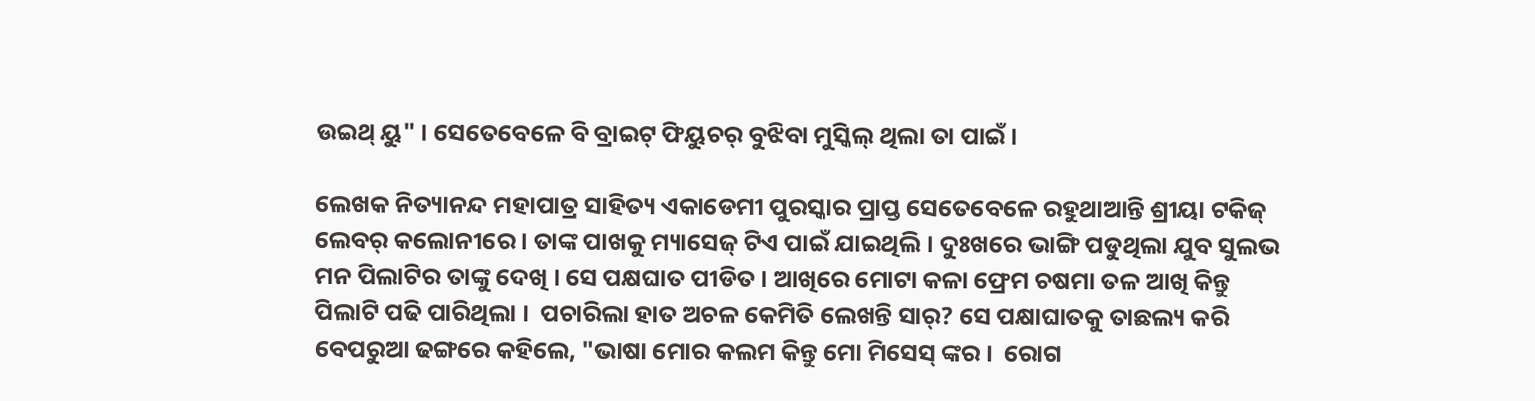ଉଇଥ୍ ୟୁ" । ସେତେବେଳେ ବି ବ୍ରାଇଟ୍ ଫିୟୁଚର୍ ବୁଝିବା ମୁସ୍କିଲ୍ ଥିଲା ତା ପାଇଁ ।

ଲେଖକ ନିତ୍ୟାନନ୍ଦ ମହାପାତ୍ର ସାହିତ୍ୟ ଏକାଡେମୀ ପୁରସ୍କାର ପ୍ରାପ୍ତ ସେତେବେଳେ ରହୁଥାଆନ୍ତି ଶ୍ରୀୟା ଟକିଜ୍ ଲେବର୍ କଲୋନୀରେ । ତାଙ୍କ ପାଖକୁ ମ୍ୟାସେଜ୍ ଟିଏ ପାଇଁ ଯାଇଥିଲି । ଦୁଃଖରେ ଭାଙ୍ଗି ପଡୁଥିଲା ଯୁବ ସୁଲଭ ମନ ପିଲାଟିର ତାଙ୍କୁ ଦେଖି । ସେ ପକ୍ଷଘାତ ପୀଡିତ । ଆଖିରେ ମୋଟା କଳା ଫ୍ରେମ ଚଷମା ତଳ ଆଖି କିନ୍ତୁ ପିଲାଟି ପଢି ପାରିଥିଲା ।  ପଚାରିଲା ହାତ ଅଚଳ କେମିତି ଲେଖନ୍ତି ସାର୍? ସେ ପକ୍ଷାଘାତକୁ ତାଛଲ୍ୟ କରି ବେପରୁଆ ଢଙ୍ଗରେ କହିଲେ, "ଭାଷା ମୋର କଲମ କିନ୍ତୁ ମୋ ମିସେସ୍ ଙ୍କର ।  ରୋଗ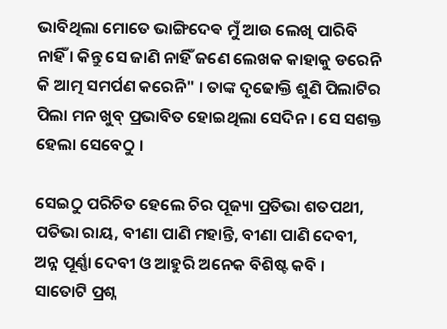ଭାବିଥିଲା ମୋତେ ଭାଙ୍ଗିଦେଵ ମୁଁ ଆଉ ଲେଖି ପାରିବି ନାହିଁ । କିନ୍ତୁ ସେ ଜାଣି ନାହିଁ ଜଣେ ଲେଖକ କାହାକୁ ଡରେନି କି ଆତ୍ମ ସମର୍ପଣ କରେନି" । ତାଙ୍କ ଦୃଢୋକ୍ତି ଶୁଣି ପିଲାଟିର ପିଲା ମନ ଖୁବ୍ ପ୍ରଭାବିତ ହୋଇଥିଲା ସେଦିନ । ସେ ସଶକ୍ତ ହେଲା ସେବେଠୁ ।

ସେଇଠୁ ପରିଚିତ ହେଲେ ଚିର ପୂଜ୍ୟା ପ୍ରତିଭା ଶତପଥୀ, ପତିଭା ରାୟ, ବୀଣା ପାଣି ମହାନ୍ତି, ବୀଣା ପାଣି ଦେବୀ, ଅନ୍ନ ପୂର୍ଣ୍ଣା ଦେବୀ ଓ ଆହୁରି ଅନେକ ବିଶିଷ୍ଟ କବି । ସାତୋଟି ପ୍ରଶ୍ନ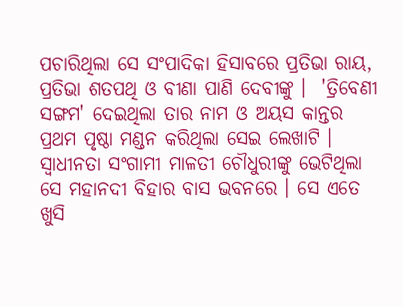ପଚାରିଥିଲା ସେ ସଂପାଦିକା ହିସାବରେ ପ୍ରତିଭା ରାୟ, ପ୍ରତିଭା ଶତପଥି ଓ ବୀଣା ପାଣି ଦେବୀଙ୍କୁ ।  'ତ୍ରିବେଣୀ ସଙ୍ଗମ' ଦେଇଥିଲା ତାର ନାମ ଓ ଅୟସ କାନ୍ତର ପ୍ରଥମ ପୃଷ୍ଠା ମଣ୍ଡନ କରିଥିଲା ସେଇ ଲେଖାଟି ।  ସ୍ୱାଧୀନତା ସଂଗାମୀ ମାଳତୀ ଚୌଧୁରୀଙ୍କୁ ଭେଟିଥିଲା ସେ ମହାନଦୀ ବିହାର ବାସ ଭବନରେ । ସେ ଏତେ ଖୁସି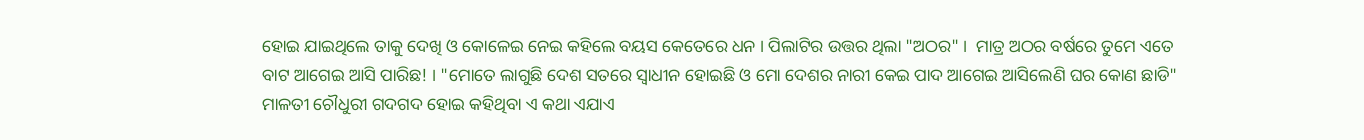ହୋଇ ଯାଇଥିଲେ ତାକୁ ଦେଖି ଓ କୋଳେଇ ନେଇ କହିଲେ ବୟସ କେତେରେ ଧନ । ପିଲାଟିର ଉତ୍ତର ଥିଲା "ଅଠର" ।  ମାତ୍ର ଅଠର ବର୍ଷରେ ତୁମେ ଏତେ ବାଟ ଆଗେଇ ଆସି ପାରିଛ! । "ମୋତେ ଲାଗୁଛି ଦେଶ ସତରେ ସ୍ୱାଧୀନ ହୋଇଛି ଓ ମୋ ଦେଶର ନାରୀ କେଇ ପାଦ ଆଗେଇ ଆସିଲେଣି ଘର କୋଣ ଛାଡି" ମାଳତୀ ଚୌଧୁରୀ ଗଦଗଦ ହୋଇ କହିଥିବା ଏ କଥା ଏଯାଏ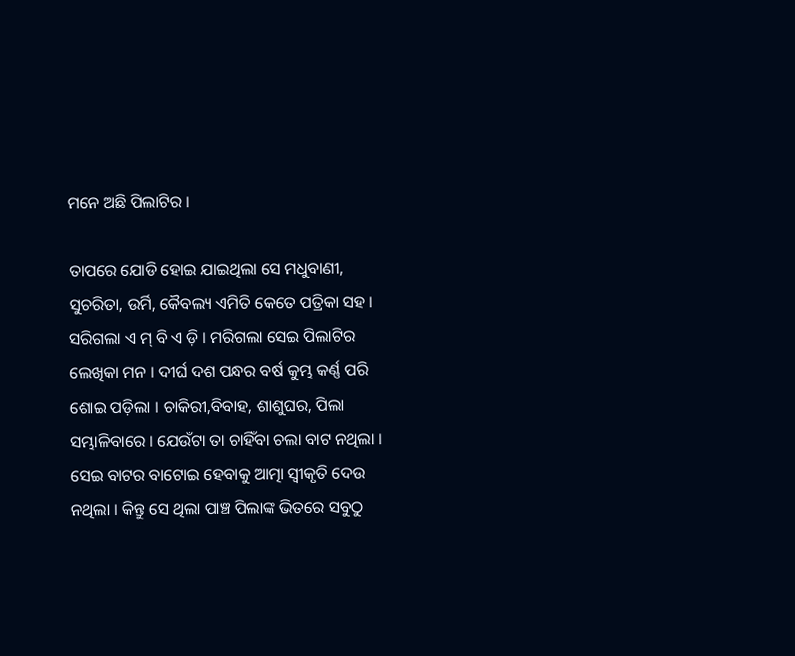ମନେ ଅଛି ପିଲାଟିର ।

ତାପରେ ଯୋଡି ହୋଇ ଯାଇଥିଲା ସେ ମଧୁବାଣୀ, ସୁଚରିତା, ଉର୍ମି, କୈବଲ୍ୟ ଏମିତି କେତେ ପତ୍ରିକା ସହ । ସରିଗଲା ଏ ମ୍ ବି ଏ ଡ଼ି । ମରିଗଲା ସେଇ ପିଲାଟିର ଲେଖିକା ମନ । ଦୀର୍ଘ ଦଶ ପନ୍ଧର ବର୍ଷ କୁମ୍ଭ କର୍ଣ୍ଣ ପରି ଶୋଇ ପଡ଼ିଲା । ଚାକିରୀ,ବିବାହ, ଶାଶୁଘର, ପିଲା ସମ୍ଭାଳିବାରେ । ଯେଉଁଟା ତା ଚାହିଁବା ଚଲା ବାଟ ନଥିଲା । ସେଇ ବାଟର ବାଟୋଇ ହେବାକୁ ଆତ୍ମା ସ୍ୱୀକୃତି ଦେଉ ନଥିଲା । କିନ୍ତୁ ସେ ଥିଲା ପାଞ୍ଚ ପିଲାଙ୍କ ଭିତରେ ସବୁଠୁ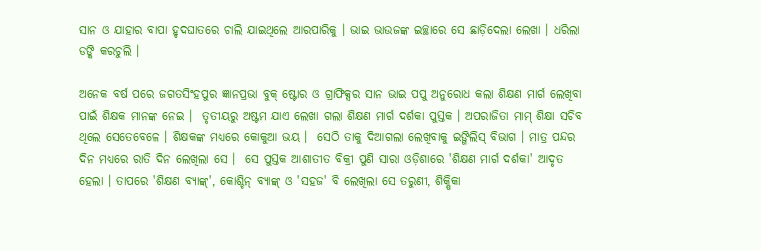ସାନ ଓ ଯାହାର ବାପା ହୃଦଘାତରେ ଚାଲି ଯାଇଥିଲେ ଆରପାରିକୁ । ଭାଇ ଭାଉଜଙ୍କ ଇଚ୍ଛାରେ ସେ ଛାଡ଼ିଦେଲା ଲେଖା । ଧରିଲା ଡଙ୍କି କରଚୁଲି ।

ଅନେକ ବର୍ଷ ପରେ ଜଗତସିଂହପୁର ଜ୍ଞାନପ୍ରଭା ବୁକ୍ ଷ୍ଟୋର ଓ ଗ୍ରାଫିକ୍ସର ସାନ ଭାଇ ପପୁ ଅନୁରୋଧ କଲା ଶିକ୍ଷଣ ମାର୍ଗ ଲେଖିବା ପାଇଁ ଶିକ୍ଷକ ମାନଙ୍କ ନେଇ ।  ତୃତୀୟରୁ ଅଷ୍ଟମ ଯାଏ ଲେଖା ଗଲା ଶିକ୍ଷଣ ମାର୍ଗ ଦର୍ଶକା ପୁସ୍ତକ । ଅପରାଜିତା ମାମ୍ ଶିକ୍ଷା ସଚିବ ଥିଲେ ସେତେବେଳେ । ଶିକ୍ଷକଙ୍କ ମଧ୍ୟରେ କୋକୁଆ ଭୟ ।  ସେଠି ତାକୁ ଦିଆଗଲା ଲେଖିବାକୁ ଇଙ୍ଗିଲିସ୍ ବିଭାଗ । ମାତ୍ର ପନ୍ଦର ଦିନ ମଧ୍ୟରେ ରାତି ଦିନ ଲେଖିଲା ସେ ।  ସେ ପୁସ୍ତକ ଆଶାତୀତ ବିକ୍ରୀ ପୁଣି ସାରା ଓଡ଼ିଶାରେ 'ଶିକ୍ଷଣ ମାର୍ଗ ଦର୍ଶକା' ଆଦୃତ ହେଲା । ତାପରେ 'ଶିକ୍ଷଣ ବ୍ୟାଙ୍କ୍', କୋଶ୍ଚିନ୍ ବ୍ୟାଙ୍କ୍ ଓ 'ସହଜ' ବି ଲେଖିଲା ସେ ତରୁଣୀ, ଶିକ୍ଷିକା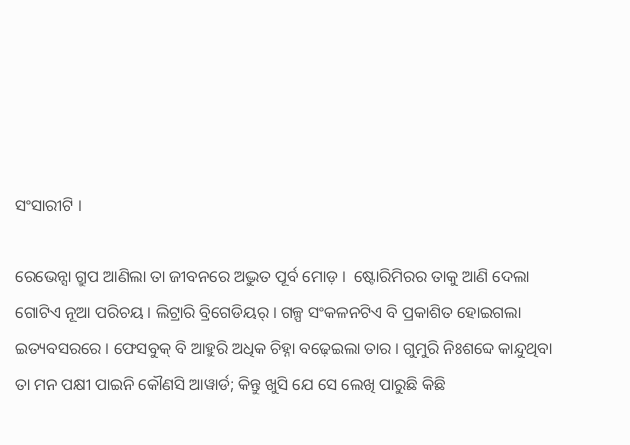ସଂସାରୀଟି ।

ରେଭେନ୍ସା ଗ୍ରୁପ ଆଣିଲା ତା ଜୀବନରେ ଅଦ୍ଭୁତ ପୂର୍ବ ମୋଡ଼ ।  ଷ୍ଟୋରିମିରର ତାକୁ ଆଣି ଦେଲା ଗୋଟିଏ ନୂଆ ପରିଚୟ । ଲିଟ୍ରାରି ବ୍ରିଗେଡିୟର୍ । ଗଳ୍ପ ସଂକଳନଟିଏ ବି ପ୍ରକାଶିତ ହୋଇଗଲା ଇତ୍ୟବସରରେ । ଫେସବୁକ୍ ବି ଆହୁରି ଅଧିକ ଚିହ୍ନା ବଢ଼େଇଲା ତାର । ଗୁମୁରି ନିଃଶବ୍ଦେ କାନ୍ଦୁଥିବା ତା ମନ ପକ୍ଷୀ ପାଇନି କୌଣସି ଆୱାର୍ଡ; କିନ୍ତୁ ଖୁସି ଯେ ସେ ଲେଖି ପାରୁଛି କିଛି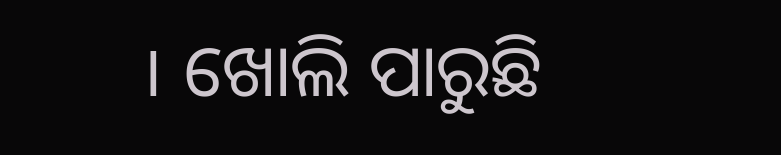। ଖୋଲି ପାରୁଛି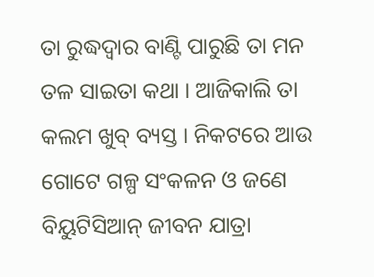ତା ରୁଦ୍ଧଦ୍ୱାର ବାଣ୍ଟି ପାରୁଛି ତା ମନ ତଳ ସାଇତା କଥା । ଆଜିକାଲି ତା କଲମ ଖୁବ୍ ବ୍ୟସ୍ତ । ନିକଟରେ ଆଉ ଗୋଟେ ଗଳ୍ପ ସଂକଳନ ଓ ଜଣେ ବିୟୁଟିସିଆନ୍ ଜୀବନ ଯାତ୍ରା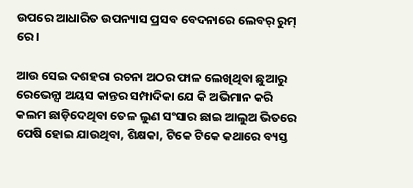ଉପରେ ଆଧାରିତ ଉପନ୍ୟାସ ପ୍ରସବ ବେଦନାରେ ଲେବର୍ ରୁମ୍ ରେ ।

ଆଉ ସେଇ ଦଶହରା ରଚନା ଅଠର ଫାଳ ଲେଖିଥିବା ଛୁଆରୁ ରେଭେନ୍ସା ଅୟସ କାନ୍ତର ସମ୍ପାଦିକା ଯେ କି ଅଭିମାନ କରି କଲମ ଛାଡ଼ିଦେଥିବା ତେଳ ଲୁଣ ସଂସାର ଛାଇ ଆଲୁଅ ଭିତରେ ପେଷି ହୋଇ ଯାଉଥିବା, ଶିକ୍ଷକା, ଟିକେ ଟିକେ କଥାରେ ବ୍ୟସ୍ତ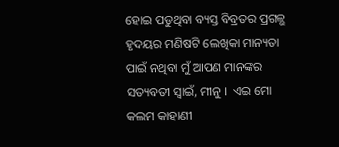ହୋଇ ପଡୁଥିବା ବ୍ୟସ୍ତ ବିବ୍ରତର ପ୍ରଗଳ୍ଭ ହୃଦୟର ମଣିଷଟି ଲେଖିକା ମାନ୍ୟତା ପାଇଁ ନଥିବା ମୁଁ ଆପଣ ମାନଙ୍କର ସତ୍ୟବତୀ ସ୍ଵାଇଁ, ମୀନୁ ।  ଏଇ ମୋ କଲମ କାହାଣୀ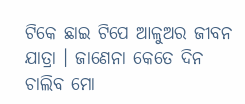ଟିକେ ଛାଇ ଟିପେ ଆଳୁଅର ଜୀବନ ଯାତ୍ରା । ଜାଣେନା କେତେ ଦିନ ଚାଲିବ ମୋ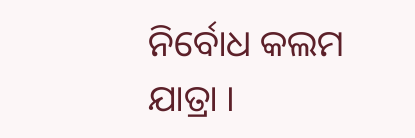ନିର୍ବୋଧ କଲମ ଯାତ୍ରା ।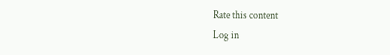Rate this content
Log in